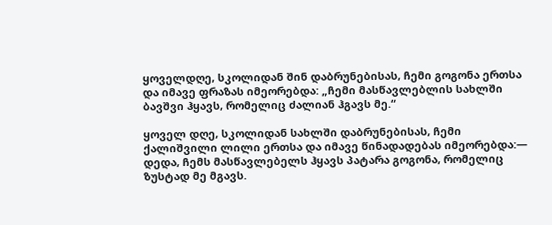ყოველდღე, სკოლიდან შინ დაბრუნებისას, ჩემი გოგონა ერთსა და იმავე ფრაზას იმეორებდა: „ჩემი მასწავლებლის სახლში ბავშვი ჰყავს, რომელიც ძალიან ჰგავს მე.“

ყოველ დღე, სკოლიდან სახლში დაბრუნებისას, ჩემი ქალიშვილი ლილი ერთსა და იმავე წინადადებას იმეორებდა:— დედა, ჩემს მასწავლებელს ჰყავს პატარა გოგონა, რომელიც ზუსტად მე მგავს.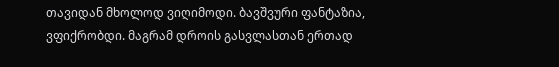თავიდან მხოლოდ ვიღიმოდი. ბავშვური ფანტაზია, ვფიქრობდი. მაგრამ დროის გასვლასთან ერთად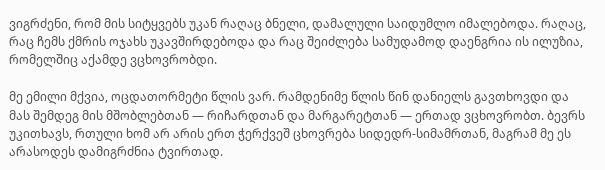ვიგრძენი, რომ მის სიტყვებს უკან რაღაც ბნელი, დამალული საიდუმლო იმალებოდა. რაღაც, რაც ჩემს ქმრის ოჯახს უკავშირდებოდა და რაც შეიძლება სამუდამოდ დაენგრია ის ილუზია, რომელშიც აქამდე ვცხოვრობდი.

მე ემილი მქვია, ოცდათორმეტი წლის ვარ. რამდენიმე წლის წინ დანიელს გავთხოვდი და მას შემდეგ მის მშობლებთან — რიჩარდთან და მარგარეტთან — ერთად ვცხოვრობთ. ბევრს უკითხავს, რთული ხომ არ არის ერთ ჭერქვეშ ცხოვრება სიდედრ-სიმამრთან, მაგრამ მე ეს არასოდეს დამიგრძნია ტვირთად.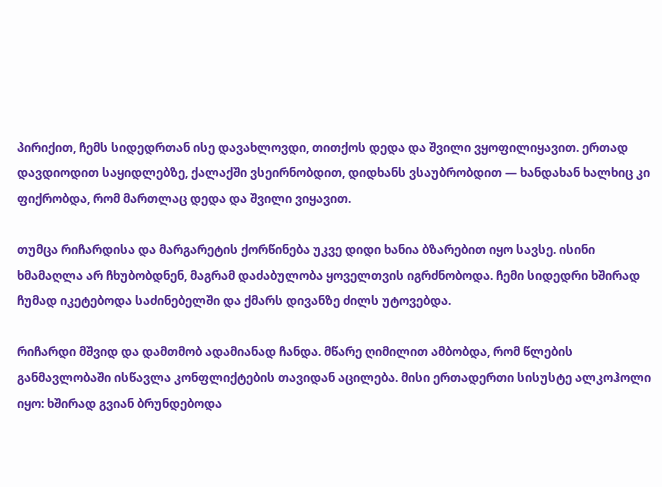პირიქით, ჩემს სიდედრთან ისე დავახლოვდი, თითქოს დედა და შვილი ვყოფილიყავით. ერთად დავდიოდით საყიდლებზე, ქალაქში ვსეირნობდით, დიდხანს ვსაუბრობდით — ხანდახან ხალხიც კი ფიქრობდა, რომ მართლაც დედა და შვილი ვიყავით.

თუმცა რიჩარდისა და მარგარეტის ქორწინება უკვე დიდი ხანია ბზარებით იყო სავსე. ისინი ხმამაღლა არ ჩხუბობდნენ, მაგრამ დაძაბულობა ყოველთვის იგრძნობოდა. ჩემი სიდედრი ხშირად ჩუმად იკეტებოდა საძინებელში და ქმარს დივანზე ძილს უტოვებდა.

რიჩარდი მშვიდ და დამთმობ ადამიანად ჩანდა. მწარე ღიმილით ამბობდა, რომ წლების განმავლობაში ისწავლა კონფლიქტების თავიდან აცილება. მისი ერთადერთი სისუსტე ალკოჰოლი იყო: ხშირად გვიან ბრუნდებოდა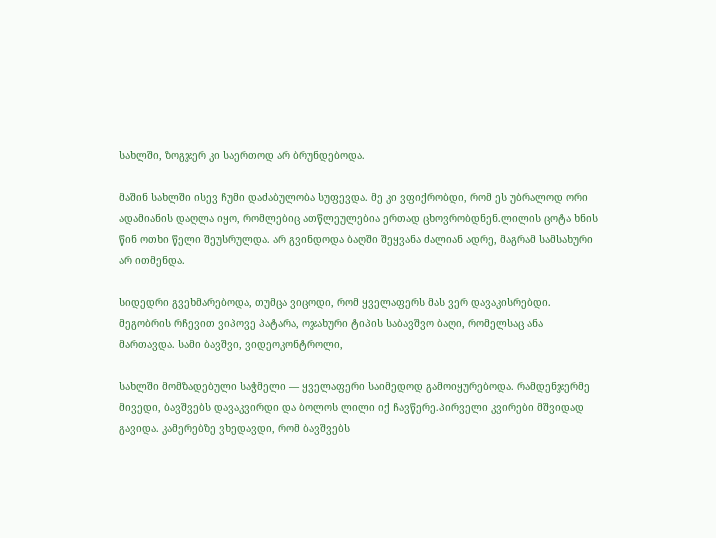სახლში, ზოგჯერ კი საერთოდ არ ბრუნდებოდა.

მაშინ სახლში ისევ ჩუმი დაძაბულობა სუფევდა. მე კი ვფიქრობდი, რომ ეს უბრალოდ ორი ადამიანის დაღლა იყო, რომლებიც ათწლეულებია ერთად ცხოვრობდნენ.ლილის ცოტა ხნის წინ ოთხი წელი შეუსრულდა. არ გვინდოდა ბაღში შეყვანა ძალიან ადრე, მაგრამ სამსახური არ ითმენდა.

სიდედრი გვეხმარებოდა, თუმცა ვიცოდი, რომ ყველაფერს მას ვერ დავაკისრებდი. მეგობრის რჩევით ვიპოვე პატარა, ოჯახური ტიპის საბავშვო ბაღი, რომელსაც ანა მართავდა. სამი ბავშვი, ვიდეოკონტროლი,

სახლში მომზადებული საჭმელი — ყველაფერი საიმედოდ გამოიყურებოდა. რამდენჯერმე მივედი, ბავშვებს დავაკვირდი და ბოლოს ლილი იქ ჩავწერე.პირველი კვირები მშვიდად გავიდა. კამერებზე ვხედავდი, რომ ბავშვებს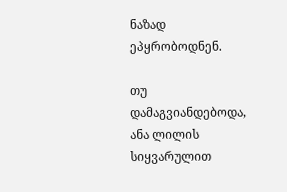ნაზად ეპყრობოდნენ.

თუ დამაგვიანდებოდა, ანა ლილის სიყვარულით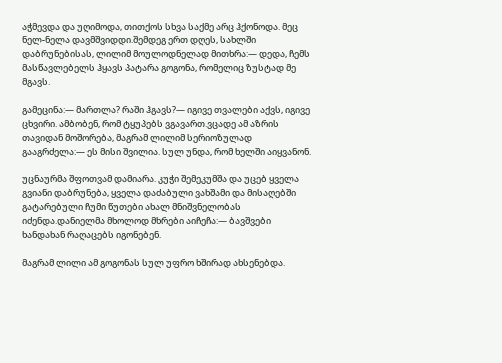აჭმევდა და უღიმოდა, თითქოს სხვა საქმე არც ჰქონოდა. მეც ნელ-ნელა დავმშვიდდი.შემდეგ ერთ დღეს, სახლში დაბრუნებისას, ლილიმ მოულოდნელად მითხრა:— დედა, ჩემს მასწავლებელს ჰყავს პატარა გოგონა, რომელიც ზუსტად მე მგავს.

გამეცინა:— მართლა? რაში ჰგავს?— იგივე თვალები აქვს, იგივე ცხვირი. ამბობენ, რომ ტყუპებს ვგავართ.ვცადე ამ აზრის თავიდან მოშორება, მაგრამ ლილიმ სერიოზულად გააგრძელა:— ეს მისი შვილია. სულ უნდა, რომ ხელში აიყვანონ.

უცნაურმა შფოთვამ დამიარა. კუჭი შემეკუმშა და უცებ ყველა გვიანი დაბრუნება, ყველა დაძაბული ვახშამი და მისაღებში გატარებული ჩუმი წუთები ახალ მნიშვნელობას იძენდა.დანიელმა მხოლოდ მხრები აიჩეჩა:— ბავშვები ხანდახან რაღაცებს იგონებენ.

მაგრამ ლილი ამ გოგონას სულ უფრო ხშირად ახსენებდა.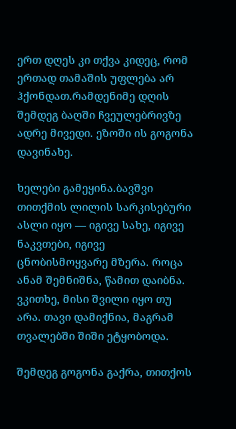ერთ დღეს კი თქვა კიდეც, რომ ერთად თამაშის უფლება არ ჰქონდათ.რამდენიმე დღის შემდეგ ბაღში ჩვეულებრივზე ადრე მივედი. ეზოში ის გოგონა დავინახე.

ხელები გამეყინა.ბავშვი თითქმის ლილის სარკისებური ასლი იყო — იგივე სახე, იგივე ნაკვთები, იგივე ცნობისმოყვარე მზერა. როცა ანამ შემნიშნა, წამით დაიბნა. ვკითხე, მისი შვილი იყო თუ არა. თავი დამიქნია, მაგრამ თვალებში შიში ეტყობოდა.

შემდეგ გოგონა გაქრა, თითქოს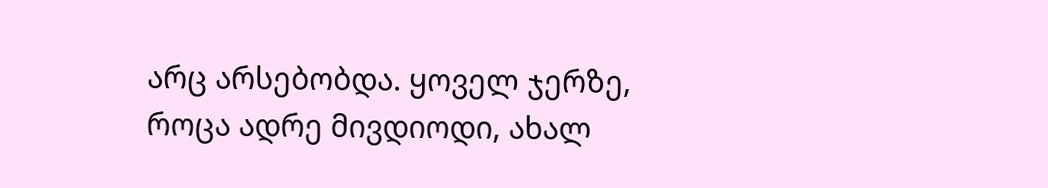არც არსებობდა. ყოველ ჯერზე, როცა ადრე მივდიოდი, ახალ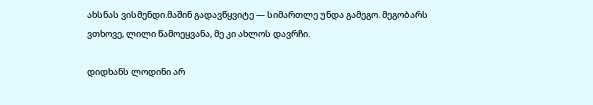ახსნას ვისმენდი.მაშინ გადავწყვიტე — სიმართლე უნდა გამეგო. მეგობარს ვთხოვე, ლილი წამოეყვანა, მე კი ახლოს დავრჩი.

დიდხანს ლოდინი არ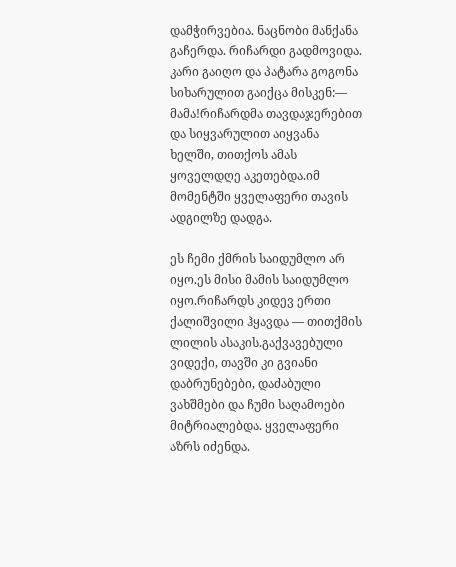დამჭირვებია. ნაცნობი მანქანა გაჩერდა. რიჩარდი გადმოვიდა. კარი გაიღო და პატარა გოგონა სიხარულით გაიქცა მისკენ:— მამა!რიჩარდმა თავდაჯერებით და სიყვარულით აიყვანა ხელში, თითქოს ამას ყოველდღე აკეთებდა.იმ მომენტში ყველაფერი თავის ადგილზე დადგა.

ეს ჩემი ქმრის საიდუმლო არ იყო.ეს მისი მამის საიდუმლო იყო.რიჩარდს კიდევ ერთი ქალიშვილი ჰყავდა — თითქმის ლილის ასაკის.გაქვავებული ვიდექი, თავში კი გვიანი დაბრუნებები, დაძაბული ვახშმები და ჩუმი საღამოები მიტრიალებდა. ყველაფერი აზრს იძენდა.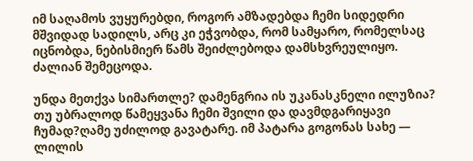იმ საღამოს ვუყურებდი, როგორ ამზადებდა ჩემი სიდედრი მშვიდად სადილს, არც კი ეჭვობდა, რომ სამყარო, რომელსაც იცნობდა, ნებისმიერ წამს შეიძლებოდა დამსხვრეულიყო. ძალიან შემეცოდა.

უნდა მეთქვა სიმართლე? დამენგრია ის უკანასკნელი ილუზია? თუ უბრალოდ წამეყვანა ჩემი შვილი და დავმდგარიყავი ჩუმად?ღამე უძილოდ გავატარე. იმ პატარა გოგონას სახე — ლილის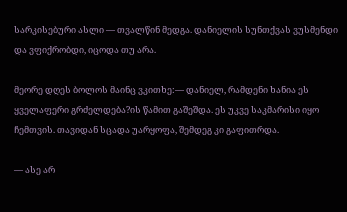სარკისებური ასლი — თვალწინ მედგა. დანიელის სუნთქვას ვუსმენდი და ვფიქრობდი, იცოდა თუ არა.

მეორე დღეს ბოლოს მაინც ვკითხე:— დანიელ, რამდენი ხანია ეს ყველაფერი გრძელდება?ის წამით გაშეშდა. ეს უკვე საკმარისი იყო ჩემთვის. თავიდან სცადა უარყოფა, შემდეგ კი გაფითრდა.

— ასე არ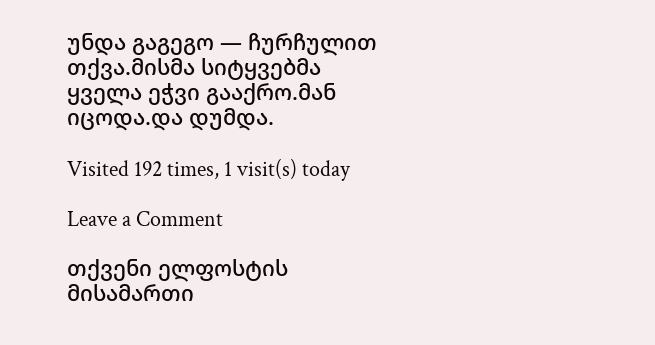უნდა გაგეგო — ჩურჩულით თქვა.მისმა სიტყვებმა ყველა ეჭვი გააქრო.მან იცოდა.და დუმდა.

Visited 192 times, 1 visit(s) today

Leave a Comment

თქვენი ელფოსტის მისამართი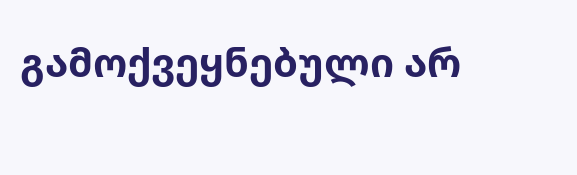გამოქვეყნებული არ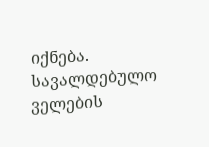იქნება. სავალდებულო ველების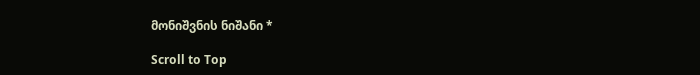მონიშვნის ნიშანი *

Scroll to Top